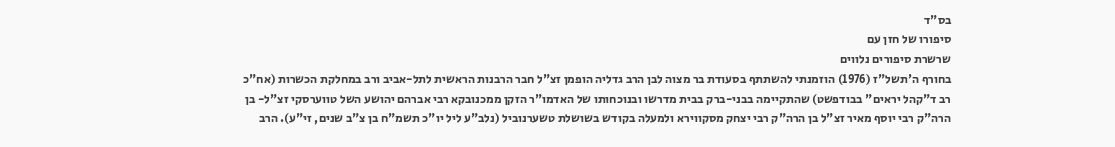בס"ד
סיפורו של חזן עם
שרשרת סיפורים נלווים
בחורף ה'תשל"ז (1976) הוזמנתי להשתתף בסעודת בר מצוה לבן הרב גדליה הופמן זצ"ל חבר הרבנות הראשית לתל-אביב ורב במחלקת הכשרות (אח"כ רב ד"קהל יראים" בבודפשט) שהתקיימה בבני-ברק בבית מדרשו ובנוכחותו של האדמו"ר הזקן ממכנובקא רבי אברהם יהושע השל טווערסקי זצ"ל- בן הרה"ק רבי יוסף מאיר זצ"ל בן הרה"ק רבי יצחק מסקווירא ולמעלה בקודש בשושלת טשערנוביל (נלב"ע ליל יו"כ תשמ"ח בן צ"ב שנים, זי"ע). הרב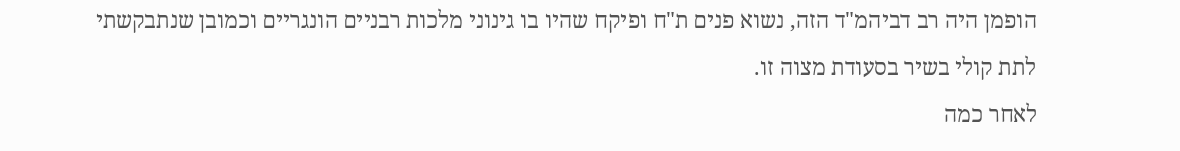הופמן היה רב דביהמ"ד הזה, נשוא פנים ת"ח ופיקח שהיו בו גינוני מלכות רבניים הונגריים וכמובן שנתבקשתי לתת קולי בשיר בסעודת מצוה זו.
לאחר כמה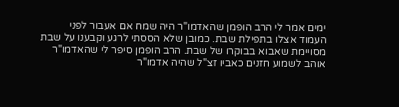ימים אמר לי הרב הופמן שהאדמו"ר היה שמח אם אעבור לפני העמוד אצלו בתפילת שבת. כמובן שלא הססתי לרגע וקבענו על שבת מסויימת שאבוא בבוקרו של שבת. הרב הופמן סיפר לי שהאדמו"ר אוהב לשמוע חזנים כאביו זצ"ל שהיה אדמו"ר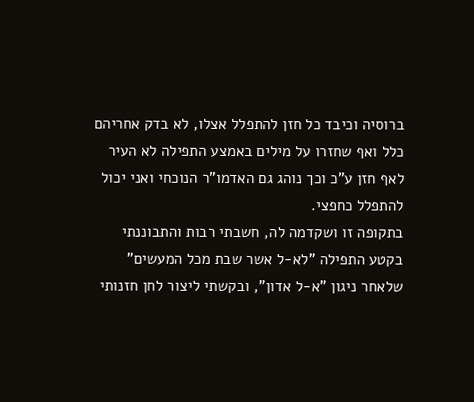ברוסיה וכיבד כל חזן להתפלל אצלו, לא בדק אחריהם כלל ואף שחזרו על מילים באמצע התפילה לא העיר לאף חזן ע"כ וכך נוהג גם האדמו"ר הנוכחי ואני יכול להתפלל כחפצי.
בתקופה זו ושקדמה לה, חשבתי רבות והתבוננתי בקטע התפילה "לא-ל אשר שבת מכל המעשים" שלאחר ניגון "א-ל אדון", ובקשתי ליצור לחן חזנותי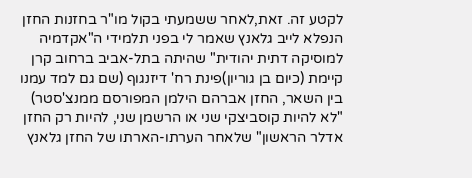לקטע זה. זאת,לאחר ששמעתי בקול מו"ר בחזנות החזן הנפלא לייב גלאנץ שאמר לי בפני תלמידי ה"אקדמיה למוסיקה דתית יהודית" שהיתה בתל-אביב ברחוב קרן קיימת (כיום בן גוריון)פינת רח' דיזנגוף (שם גם למד עמנו בין השאר, החזן אברהם הילמן המפורסם ממנצ'סטר) "לא להיות קוסביצקי שני או הרשמן שני, להיות רק החזן אדלר הראשון" שלאחר הערתו-הארתו של החזן גלאנץ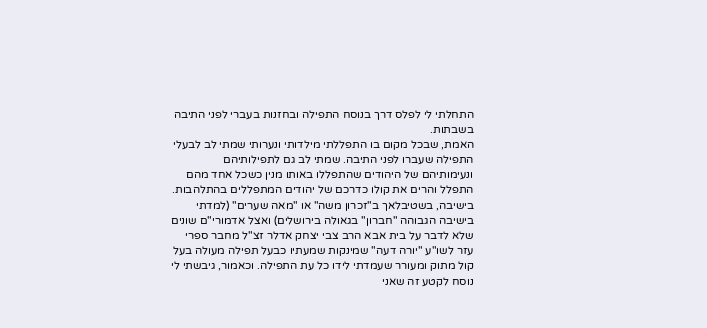התחלתי לי לפלס דרך בנוסח התפילה ובחזנות בעברי לפני התיבה בשבתות.
האמת, שבכל מקום בו התפללתי מילדותי ונערותי שמתי לב לבעלי התפילה שעברו לפני התיבה. שמתי לב גם לתפילותיהם ונעימותיהם של היהודים שהתפללו באותו מנין כשכל אחד מהם התפלל והרים את קולו כדרכם של יהודים המתפללים בהתלהבות. בישיבה, בשטיבלאך ב"זכרון משה" או "מאה שערים" (למדתי בישיבה הגבוהה "חברון" בגאולה בירושלים) ואצל אדמורי"ם שונים שלא לדבר על בית אבא הרב צבי יצחק אדלר זצ"ל מחבר ספרי עזר לשו"ע "יורה דעה" שמינקות שמעתיו כבעל תפילה מעולה בעל קול מתוק ומעורר שעמדתי לידו כל עת התפילה. וכאמור, גיבשתי לי נוסח לקטע זה שאני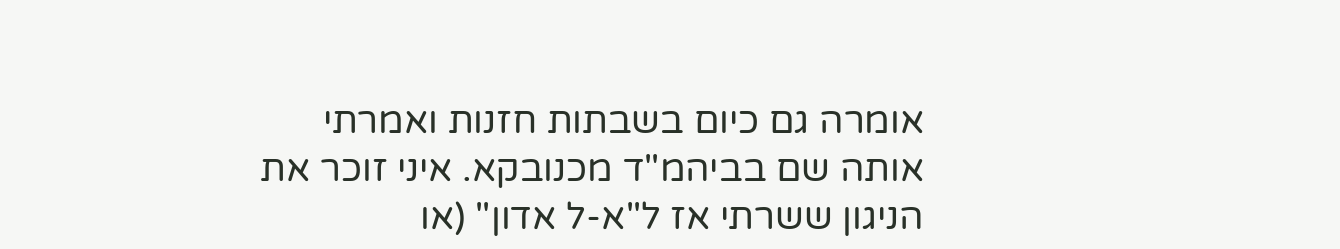אומרה גם כיום בשבתות חזנות ואמרתי אותה שם בביהמ"ד מכנובקא. איני זוכר את הניגון ששרתי אז ל"א-ל אדון" (או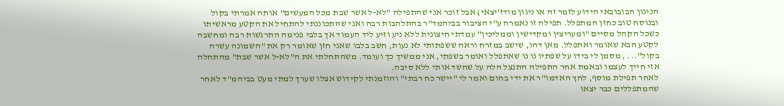הניגון הבובובאי הידוע לזמר זה או ניגון מודז'יצאי) אבל זוכר אני שהתפילה "לא-ל אשר שבת מכל המעשים" אותה אמרתי בקול ובנוסח טוב כחזן המתפלל. תפילה זו נאמרה ע"י הציבור בביהמד"ר בהתלהבות רבה ואני שהתכוננתי להתחיל את הקטע מראשיתו כשכל הקהל מסיים "ומעריצין ומקדישין וממליכין" עמדתי חיצונית ללא ניע וזיע ליד העמוד אך בלבי פנימה התרגשות רבה ומחשבה לקטע הבא שאומר ואתפלל. מאן דהו, שישב במזרח וראה ששפתותי לא נעות, חשב בלבו שאני חזן שאומר רק את "השמונה עשרה בקול"... , מסמן לי בידו על שפתיו נו נו שאתפלל ואומר בשפתי, אני ממשיך כך ועומד. משהתחלתי את ה"לא-ל אשר שבת" מהתחלה אזי חייך לעצמו ובאמת אחר התפילה התנצל הלה על שחשד אותי ללא סיבה.
לאחר תפילת מוסף, לחץ האדמו"ר את ידי בחום ואמר לי "יישר כח רבתי" והוזמנתי לקידוש אצלו שערך למתי מעט בביהמ"ד לאחר שהמתפללים כבר יצאו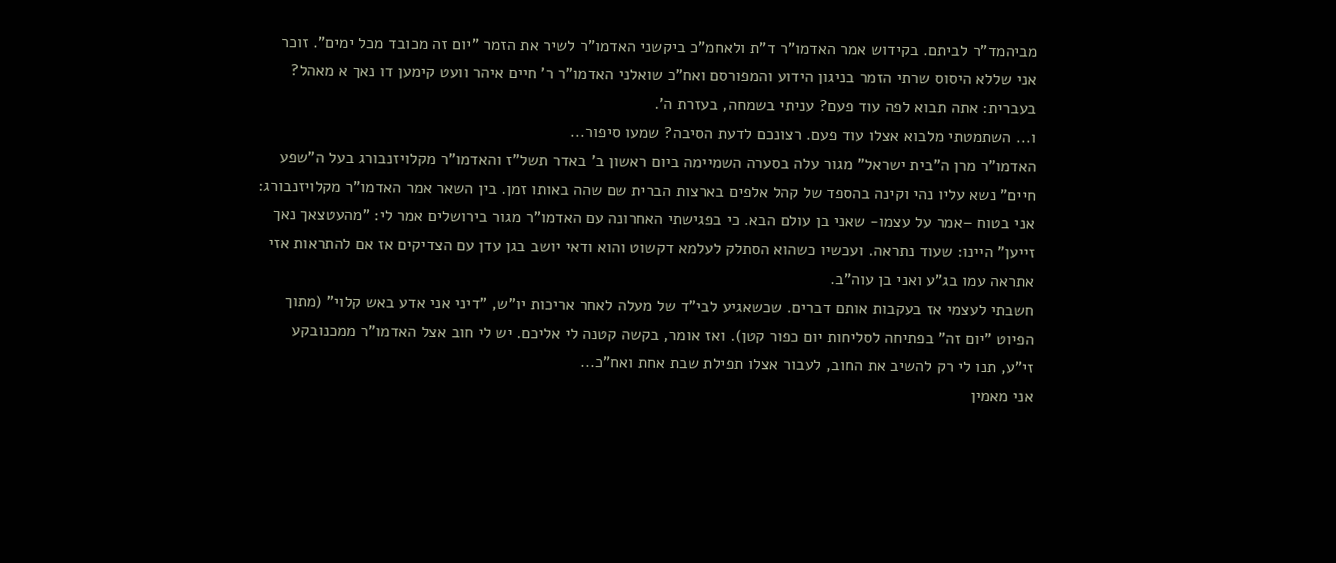מביהמד"ר לביתם. בקידוש אמר האדמו"ר ד"ת ולאחמ"כ ביקשני האדמו"ר לשיר את הזמר "יום זה מכובד מכל ימים". זוכר אני שללא היסוס שרתי הזמר בניגון הידוע והמפורסם ואח"כ שואלני האדמו"ר ר' חיים איהר וועט קימען דו נאך א מאהל? בעברית: אתה תבוא לפה עוד פעם? עניתי בשמחה, בעזרת ה'.
ו... השתמטתי מלבוא אצלו עוד פעם. רצונכם לדעת הסיבה? שמעו סיפור...
האדמו"ר מרן ה"בית ישראל" מגור עלה בסערה השמיימה ביום ראשון ב' באדר תשל"ז והאדמו"ר מקלויזנבורג בעל ה"שפע חיים" נשא עליו נהי וקינה בהספד של קהל אלפים בארצות הברית שם שהה באותו זמן. בין השאר אמר האדמו"ר מקלויזנבורג: אני בטוח –אמר על עצמו- שאני בן עולם הבא. כי בפגישתי האחרונה עם האדמו"ר מגור בירושלים אמר לי: "מהעטצאך נאך זייען" היינו: שעוד נתראה. ועכשיו כשהוא הסתלק לעלמא דקשוט והוא ודאי יושב בגן עדן עם הצדיקים אז אם להתראות אזי אתראה עמו בג"ע ואני בן עוה"ב.
חשבתי לעצמי אז בעקבות אותם דברים. שכשאגיע לבי"ד של מעלה לאחר אריכות יו"ש, "דיני אני אדע באש קלוי" (מתוך הפיוט "יום זה" בפתיחה לסליחות יום כפור קטן). ואז אומר, בקשה קטנה לי אליכם. יש לי חוב אצל האדמו"ר ממכנובקע זי"ע, תנו לי רק להשיב את החוב, לעבור אצלו תפילת שבת אחת ואח"כ...
אני מאמין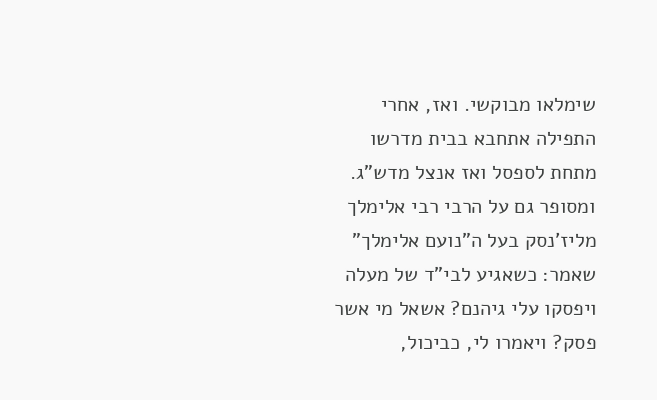שימלאו מבוקשי. ואז, אחרי התפילה אתחבא בבית מדרשו מתחת לספסל ואז אנצל מדש"ג.
ומסופר גם על הרבי רבי אלימלך מליז'נסק בעל ה"נועם אלימלך" שאמר: כשאגיע לבי"ד של מעלה ויפסקו עלי גיהנם? אשאל מי אשר פסק? ויאמרו לי, כביכול,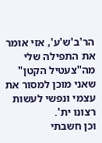הר'ב'ש'ע', אזי אומר את התפילה שלי מה"צעטיל הקטן" שאני מוכן למסור את עצמי ונפשי לעשות רצונו ית'.
וכן חשבתי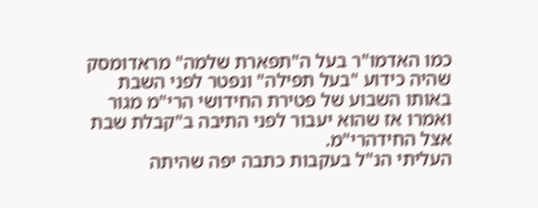כמו האדמו"ר בעל ה"תפארת שלמה" מראדומסק שהיה כידוע "בעל תפילה" ונפטר לפני השבת באותו השבוע של פטירת החידושי הרי"מ מגור ואמרו אז שהוא יעבור לפני התיבה ב"קבלת שבת אצל החידהרי"מ.
העליתי הנ"ל בעקבות כתבה יפה שהיתה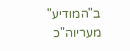ב"המודיע" מעריוה"כ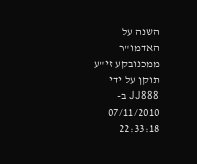השנה על האדמו"ר ממכנובקע זי"ע
תוקן על ידי JJ888 ב- 07/11/2010 22:33:18